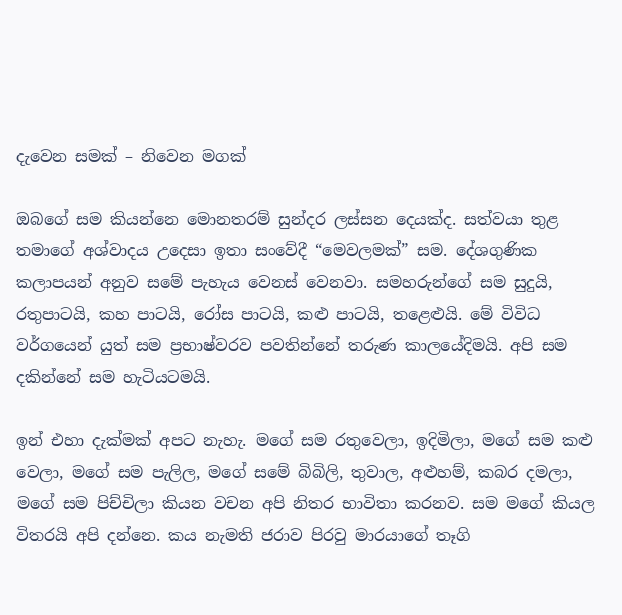දැවෙන සමක්‌ – නිවෙන මගක්

ඔබගේ සම කියන්නෙ මොනතරම් සුන්දර ලස්‌සන දෙයක්‌ද. සත්වයා තුළ තමාගේ අශ්වාදය උදෙසා ඉතා සංවේදී “මෙවලමක්‌” සම. දේශගුණික කලාපයන් අනුව සමේ පැහැය වෙනස්‌ වෙනවා. සමහරුන්ගේ සම සුදුයි, රතුපාටයි, කහ පාටයි, රෝස පාටයි, කළු පාටයි, තළෙළුයි. මේ විවිධ වර්ගයෙන් යුත් සම ප්‍රභාෂ්වරව පවතින්නේ තරුණ කාලයේදිමයි. අපි සම දකින්නේ සම හැටියටමයි.

ඉන් එහා දැක්‌මක්‌ අපට නැහැ. මගේ සම රතුවෙලා, ඉදිමිලා, මගේ සම කළු වෙලා, මගේ සම පැලිල, මගේ සමේ බිබිලි, තුවාල, අළුහම්, කබර දමලා, මගේ සම පිච්චිලා කියන වචන අපි නිතර භාවිතා කරනව. සම මගේ කියල විතරයි අපි දන්නෙ. කය නැමති ජරාව පිරවු මාරයාගේ තෑගි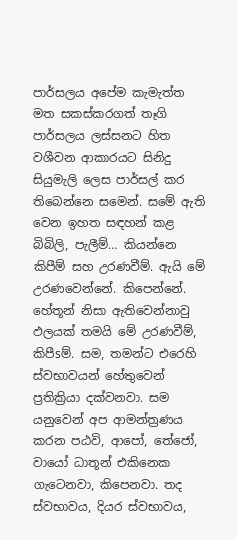පාර්සලය අපේම කැමැත්ත මත සකස්‌කරගත් තෑගි පාර්සලය ලස්‌සනට හිත වශීවන ආකාරයට සිනිදු සියුමැලි ලෙස පාර්සල් කර තිබෙන්නෙ සමෙන්. සමේ ඇති වෙන ඉහත සඳහන් කළ බිබිලි, පැලීම්… කියන්නෙ කිපීම් සහ උරණවීම්. ඇයි මේ උරණවෙන්නේ. කිපෙන්නේ. හේතූන් නිසා ඇතිවෙන්නාවු ඵලයක්‌ තමයි මේ උරණවීම්, කිපීsම්. සම, තමන්ට එරෙහි ස්‌වභාවයන් හේතුවෙන් ප්‍රතික්‍රියා දක්‌වනවා. සම යනුවෙන් අප ආමන්ත්‍රණය කරන පඨවි, ආපෝ, තේජෝ, වායෝ ධාතූන් එකිනෙක ගැටෙනවා, කිපෙනවා. තද ස්‌වභාවය, දියර ස්‌වභාවය,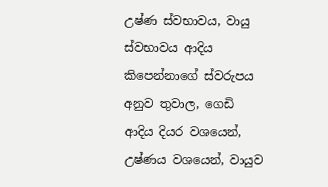උෂ්ණ ස්‌වභාවය, වායු ස්‌වභාවය ආදිය කිපෙන්නාගේ ස්‌වරුපය අනුව තුවාල, ගෙඩි ආදිය දියර වශයෙන්, උෂ්ණය වශයෙන්, වායුව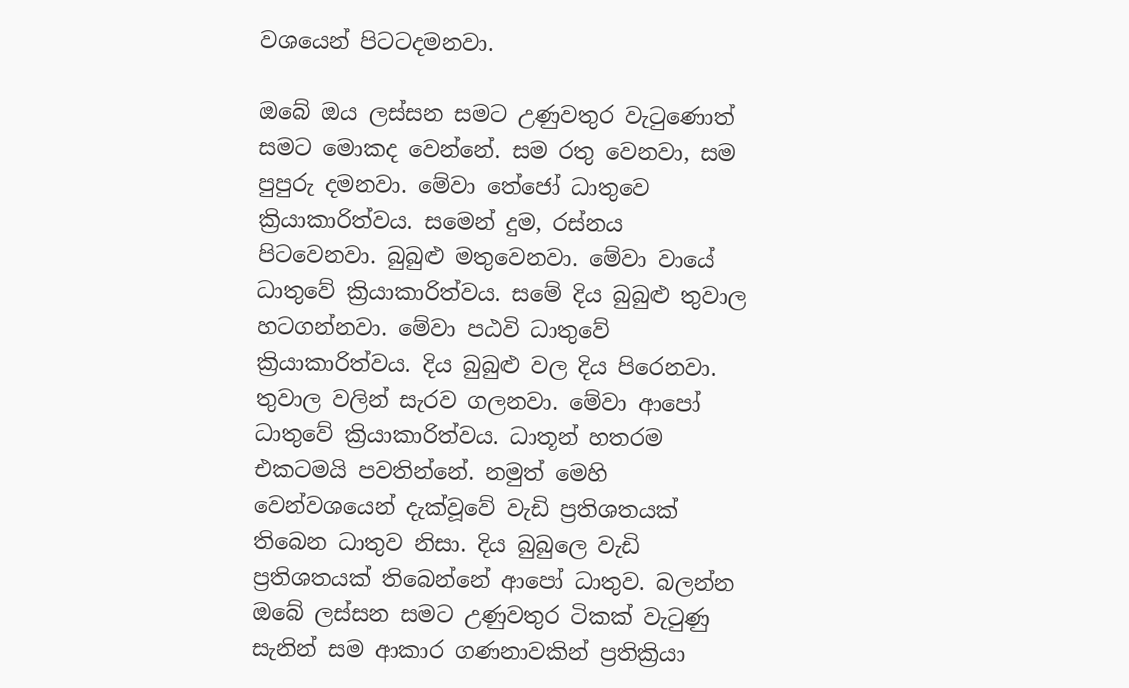වශයෙන් පිටටදමනවා.

ඔබේ ඔය ලස්‌සන සමට උණුවතුර වැටුණොත් සමට මොකද වෙන්නේ. සම රතු වෙනවා, සම පුපුරු දමනවා. මේවා තේජෝ ධාතුවෙ ක්‍රියාකාරිත්වය. සමෙන් දුම, රස්‌නය පිටවෙනවා. බුබුළු මතුවෙනවා. මේවා වායේ ධාතුවේ ක්‍රියාකාරිත්වය. සමේ දිය බුබුළු තුවාල හටගන්නවා. මේවා පඨවි ධාතුවේ ක්‍රියාකාරිත්වය. දිය බුබුළු වල දිය පිරෙනවා. තුවාල වලින් සැරව ගලනවා. මේවා ආපෝ ධාතුවේ ක්‍රියාකාරිත්වය. ධාතූන් හතරම එකටමයි පවතින්නේ. නමුත් මෙහි වෙන්වශයෙන් දැක්‌වූවේ වැඩි ප්‍රතිශතයක්‌ තිබෙන ධාතුව නිසා. දිය බුබුලෙ වැඩි ප්‍රතිශතයක්‌ තිබෙන්නේ ආපෝ ධාතුව. බලන්න ඔබේ ලස්‌සන සමට උණුවතුර ටිකක්‌ වැටුණු සැනින් සම ආකාර ගණනාවකින් ප්‍රතික්‍රියා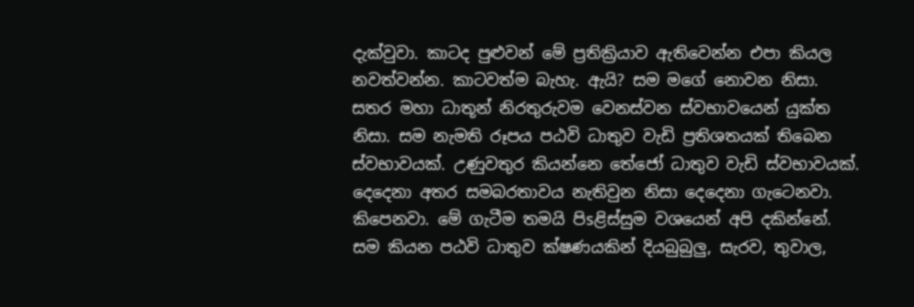දැක්‌වුවා. කාටද පුළුවන් මේ ප්‍රතික්‍රියාව ඇතිවෙන්න එපා කියල නවත්වන්න. කාටවත්ම බැහැ. ඇයි? සම මගේ නොවන නිසා. සතර මහා ධාතූන් නිරතුරුවම වෙනස්‌වන ස්‌වභාවයෙන් යුක්‌ත නිසා. සම නැමති රූපය පඨවි ධාතුව වැඩි ප්‍රතිශතයක්‌ තිබෙන ස්‌වභාවයක්‌. උණුවතුර කියන්නෙ තේජෝ ධාතුව වැඩි ස්‌වභාවයක්‌. දෙදෙනා අතර සමබරතාවය නැතිවුන නිසා දෙදෙනා ගැටෙනවා. කිපෙනවා. මේ ගැටීම තමයි පිsළිස්‌සුම වශයෙන් අපි දකින්නේ. සම කියන පඨවි ධාතුව ක්‌ෂණයකින් දියබුබුලු, සැරව, තුවාල,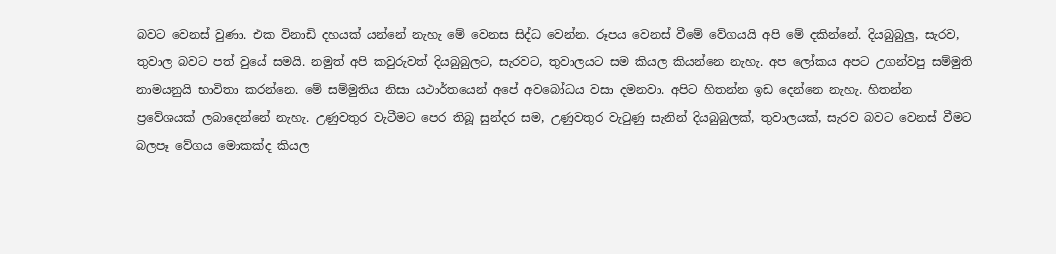බවට වෙනස්‌ වුණා. එක විනාඩි දහයක්‌ යන්නේ නැහැ මේ වෙනස සිද්ධ වෙන්න. රූපය වෙනස්‌ වීමේ වේගයයි අපි මේ දකින්නේ. දියබුබුලු, සැරව, තුවාල බවට පත් වුයේ සමයි. නමුත් අපි කවුරුවත් දියබුබුලට, සැරවට, තුවාලයට සම කියල කියන්නෙ නැහැ. අප ලෝකය අපට උගන්වපු සම්මුති නාමයනුයි භාවිතා කරන්නෙ. මේ සම්මුතිය නිසා යථාර්තයෙන් අපේ අවබෝධය වසා දමනවා. අපිට හිතන්න ඉඩ දෙන්නෙ නැහැ. හිතන්න ප්‍රවේශයක්‌ ලබාදෙන්නේ නැහැ. උණුවතුර වැටීමට පෙර තිබූ සුන්දර සම, උණුවතුර වැටුණු සැනින් දියබුබුලක්‌, තුවාලයක්‌, සැරව බවට වෙනස්‌ වීමට බලපෑ වේගය මොකක්‌ද කියල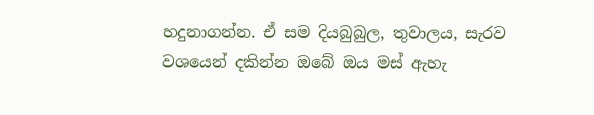හදුනාගන්න. ඒ සම දියබුබුල, තුවාලය, සැරව වශයෙන් දකින්න ඔබේ ඔය මස්‌ ඇහැ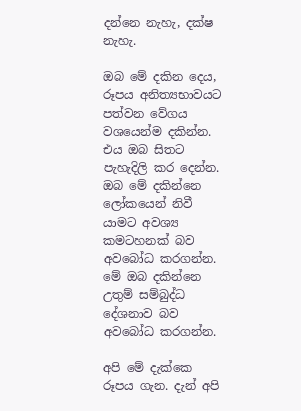දන්නෙ නැහැ, දක්‌ෂ නැහැ.

ඔබ මේ දකින දෙය, රූපය අනිත්‍යභාවයට පත්වන වේගය වශයෙන්ම දකින්න. එය ඔබ සිතට පැහැදිලි කර දෙන්න. ඔබ මේ දකින්නෙ ලෝකයෙන් නිවී යාමට අවශ්‍ය කමටහනක්‌ බව අවබෝධ කරගන්න. මේ ඔබ දකින්නෙ උතුම් සම්බුද්ධ දේශනාව බව අවබෝධ කරගන්න.

අපි මේ දැක්‌කෙ රූපය ගැන. දැන් අපි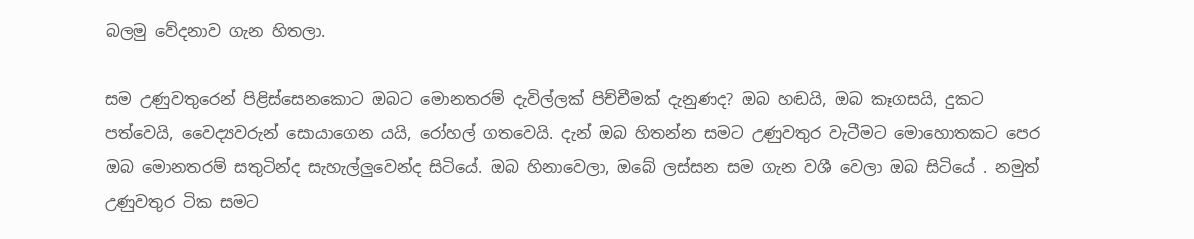බලමු වේදනාව ගැන හිතලා.

සම උණුවතුරෙන් පිළිස්‌සෙනකොට ඔබට මොනතරම් දැවිල්ලක්‌ පිච්චීමක්‌ දැනුණද? ඔබ හඬයි, ඔබ කෑගසයි, දුකට පත්වෙයි, වෛද්‍යවරුන් සොයාගෙන යයි, රෝහල් ගතවෙයි. දැන් ඔබ හිතන්න සමට උණුවතුර වැටීමට මොහොතකට පෙර ඔබ මොනතරම් සතුටින්ද සැහැල්ලුවෙන්ද සිටියේ. ඔබ හිනාවෙලා, ඔබේ ලස්‌සන සම ගැන වශී වෙලා ඔබ සිටියේ . නමුත් උණුවතුර ටික සමට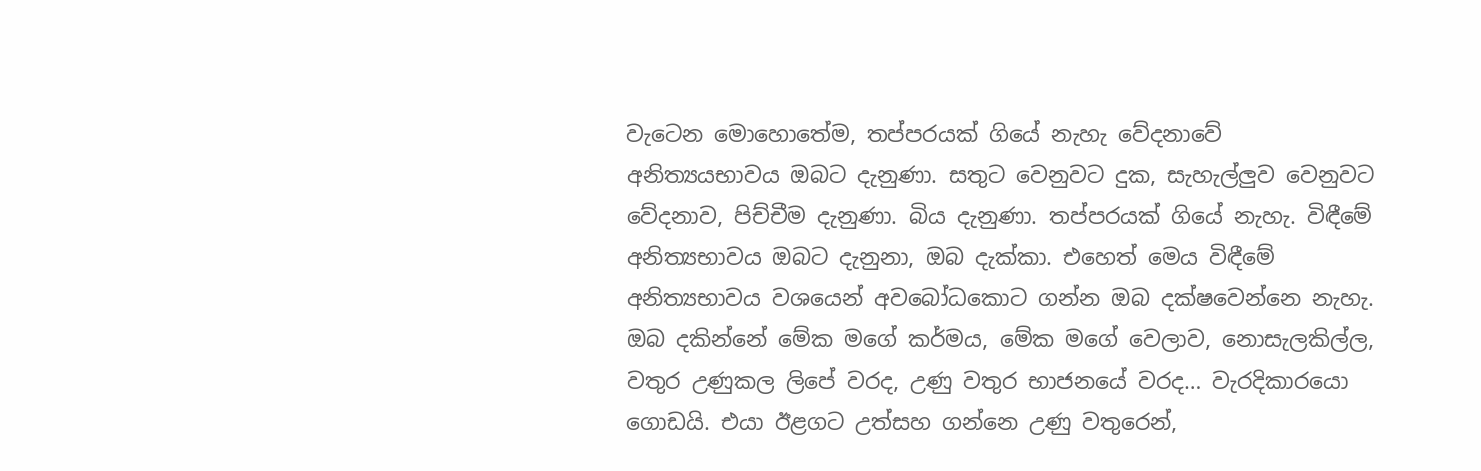වැටෙන මොහොතේම, තප්පරයක්‌ ගියේ නැහැ වේදනාවේ අනිත්‍යයභාවය ඔබට දැනුණා. සතුට වෙනුවට දුක, සැහැල්ලුව වෙනුවට වේදනාව, පිච්චීම දැනුණා. බිය දැනුණා. තප්පරයක්‌ ගියේ නැහැ. විඳීමේ අනිත්‍යභාවය ඔබට දැනුනා, ඔබ දැක්‌කා. එහෙත් මෙය විඳීමේ අනිත්‍යභාවය වශයෙන් අවබෝධකොට ගන්න ඔබ දක්‌ෂවෙන්නෙ නැහැ. ඔබ දකින්නේ මේක මගේ කර්මය, මේක මගේ වෙලාව, නොසැලකිල්ල, වතුර උණුකල ලිපේ වරද, උණු වතුර භාජනයේ වරද… වැරදිකාරයො ගොඩයි. එයා ඊළගට උත්සහ ගන්නෙ උණු වතුරෙන්,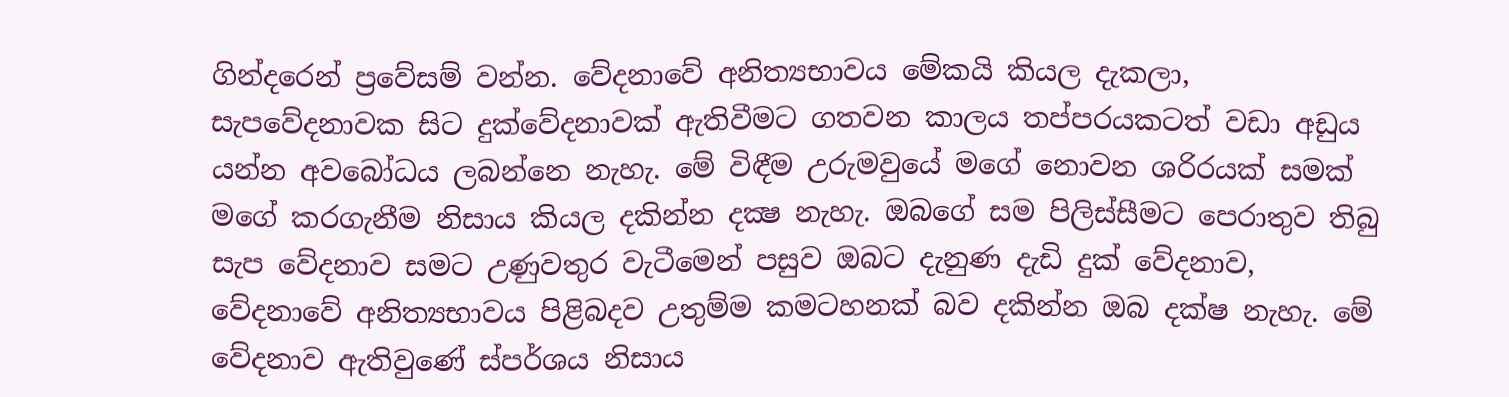ගින්දරෙන් ප්‍රවේසම් වන්න. වේදනාවේ අනිත්‍යභාවය මේකයි කියල දැකලා, සැපවේදනාවක සිට දුක්‌වේදනාවක්‌ ඇතිවීමට ගතවන කාලය තප්පරයකටත් වඩා අඩුය යන්න අවබෝධය ලබන්නෙ නැහැ. මේ විඳීම උරුමවුයේ මගේ නොවන ශරිරයක්‌ සමක්‌ මගේ කරගැනීම නිසාය කියල දකින්න දක්‍ෂ නැහැ. ඔබගේ සම පිලිස්‌සීමට පෙරාතුව තිබු සැප වේදනාව සමට උණුවතුර වැටීමෙන් පසුව ඔබට දැනුණ දැඩි දුක්‌ වේදනාව, වේදනාවේ අනිත්‍යභාවය පිළිබදව උතුම්ම කමටහනක්‌ බව දකින්න ඔබ දක්‌ෂ නැහැ. මේ වේදනාව ඇතිවුණේ ස්‌පර්ශය නිසාය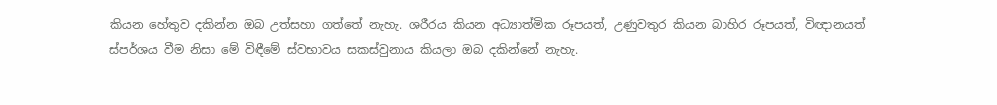කියන හේතුව දකින්න ඔබ උත්සහා ගත්තේ නැහැ. ශරීරය කියන අධ්‍යාත්මික රූපයත්, උණුවතුර කියන බාහිර රූපයත්, විඥානයත් ස්‌පර්ශය වීම නිසා මේ විඳීමේ ස්‌වභාවය සකස්‌වුනාය කියලා ඔබ දකින්නේ නැහැ.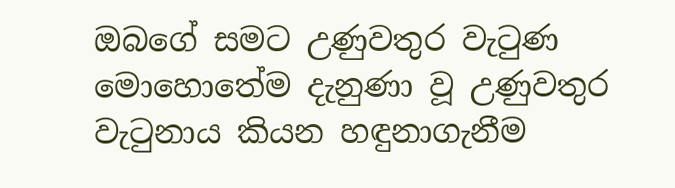ඔබගේ සමට උණුවතුර වැටුණ මොහොතේම දැනුණා වූ උණුවතුර වැටුනාය කියන හඳුනාගැනීම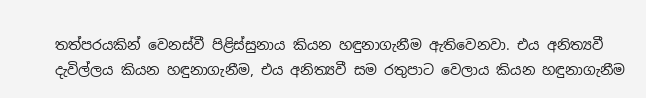තත්පරයකින් වෙනස්‌වී පිළිස්‌සුනාය කියන හඳුනාගැනීම ඇතිවෙනවා. එය අනිත්‍යවී දැවිල්ලය කියන හඳුනාගැනීම, එය අනිත්‍යවී සම රතුපාට වෙලාය කියන හඳුනාගැනීම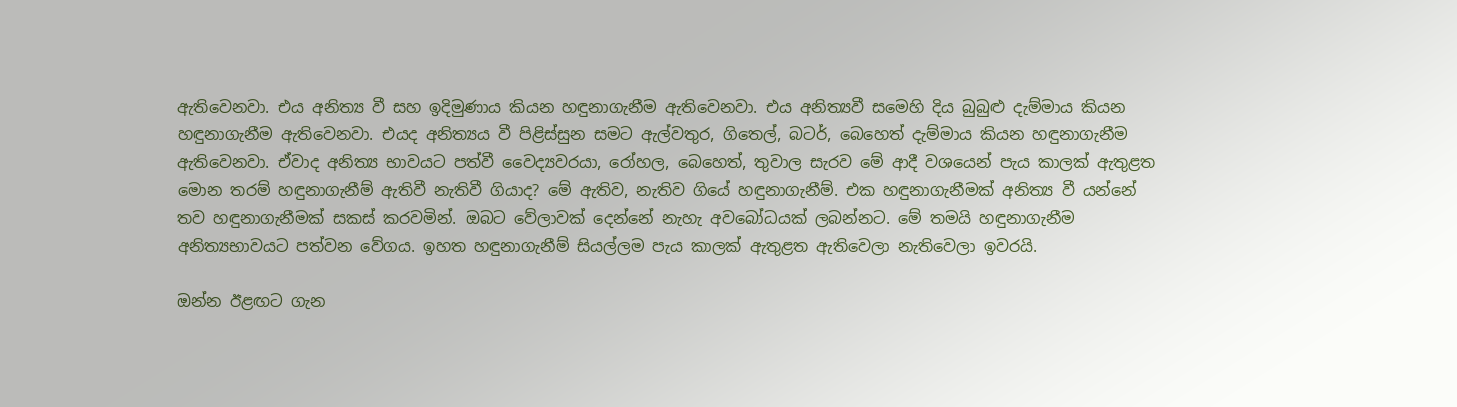ඇතිවෙනවා. එය අනිත්‍ය වී සහ ඉදිමුණාය කියන හඳුනාගැනීම ඇතිවෙනවා. එය අනිත්‍යවී සමෙහි දිය බුබුළු දැම්මාය කියන හඳුනාගැනීම ඇතිවෙනවා. එයද අනිත්‍යය වී පිළිස්‌සුන සමට ඇල්වතුර, ගිතෙල්, බටර්, බෙහෙත් දැම්මාය කියන හඳුනාගැනීම ඇතිවෙනවා. ඒවාද අනිත්‍ය භාවයට පත්වී වෛද්‍යවරයා, රෝහල, බෙහෙත්, තුවාල සැරව මේ ආදී වශයෙන් පැය කාලක්‌ ඇතුළත මොන තරම් හඳුනාගැනීම් ඇතිවී නැතිවී ගියාද? මේ ඇතිව, නැතිව ගියේ හඳුනාගැනීම්. එක හඳුනාගැනීමක්‌ අනිත්‍ය වී යන්නේ තව හඳුනාගැනීමක්‌ සකස්‌ කරවමින්. ඔබට වේලාවක්‌ දෙන්නේ නැහැ අවබෝධයක්‌ ලබන්නට. මේ තමයි හඳුනාගැනීම අනිත්‍යභාවයට පත්වන වේගය. ඉහත හඳුනාගැනීම් සියල්ලම පැය කාලක්‌ ඇතුළත ඇතිවෙලා නැතිවෙලා ඉවරයි.

ඔන්න ඊළඟට ගැන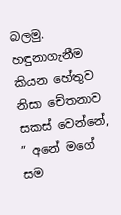බලමු. හඳුනාගැනීම කියන හේතුව නිසා චේතනාව සකස්‌ වෙන්නේ, ” අනේ මගේ සම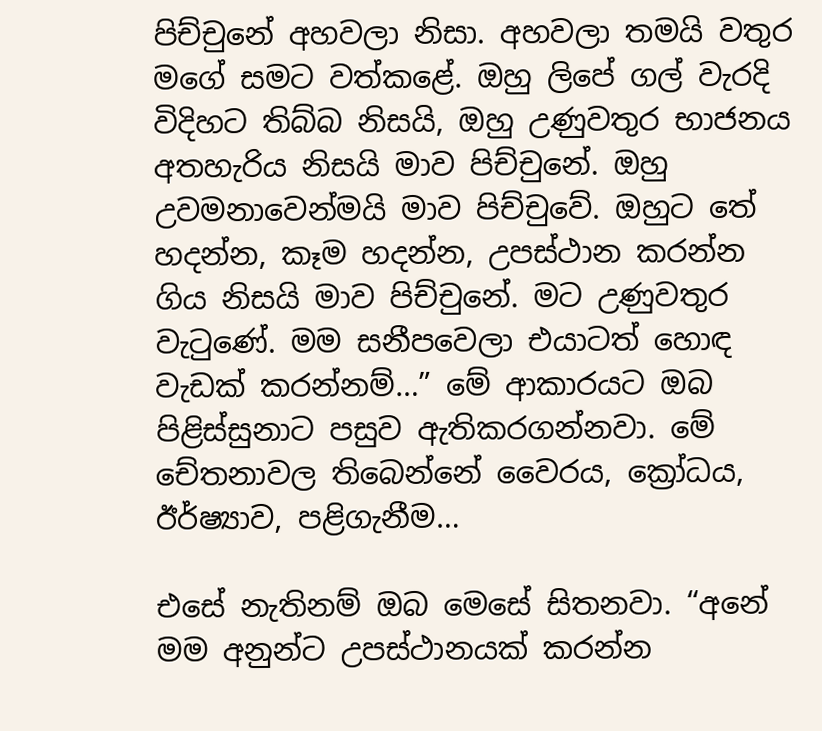පිච්චුනේ අහවලා නිසා. අහවලා තමයි වතුර මගේ සමට වත්කළේ. ඔහු ලිපේ ගල් වැරදි විදිහට තිබ්බ නිසයි, ඔහු උණුවතුර භාජනය අතහැරිය නිසයි මාව පිච්චුනේ. ඔහු උවමනාවෙන්මයි මාව පිච්චුවේ. ඔහුට තේ හදන්න, කෑම හදන්න, උපස්‌ථාන කරන්න ගිය නිසයි මාව පිච්චුනේ. මට උණුවතුර වැටුණේ. මම සනීපවෙලා එයාටත් හොඳ වැඩක්‌ කරන්නම්…” මේ ආකාරයට ඔබ පිළිස්‌සුනාට පසුව ඇතිකරගන්නවා. මේ චේතනාවල තිබෙන්නේ වෛරය, ක්‍රෝධය, ඊර්ෂ්‍යාව, පළිගැනීම…

එසේ නැතිනම් ඔබ මෙසේ සිතනවා. “අනේ මම අනුන්ට උපස්‌ථානයක්‌ කරන්න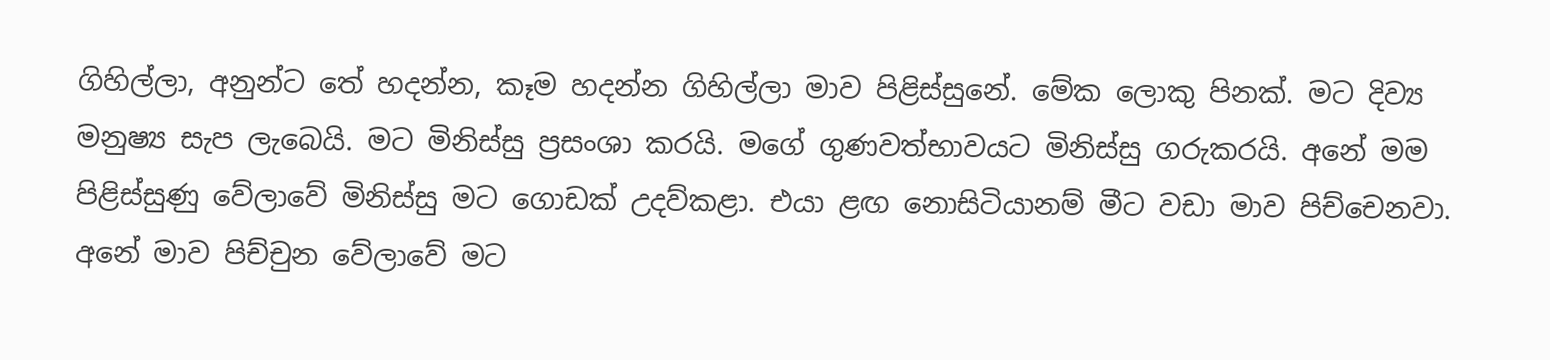ගිහිල්ලා, අනුන්ට තේ හදන්න, කෑම හදන්න ගිහිල්ලා මාව පිළිස්‌සුනේ. මේක ලොකු පිනක්‌. මට දිව්‍ය මනුෂ්‍ය සැප ලැබෙයි. මට මිනිස්‌සු ප්‍රසංශා කරයි. මගේ ගුණවත්භාවයට මිනිස්‌සු ගරුකරයි. අනේ මම පිළිස්‌සුණු වේලාවේ මිනිස්‌සු මට ගොඩක්‌ උදව්කළා. එයා ළඟ නොසිටියානම් මීට වඩා මාව පිච්චෙනවා. අනේ මාව පිච්චුන වේලාවේ මට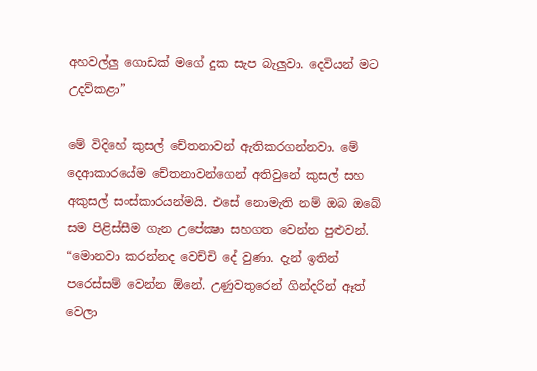අහවල්ලු ගොඩක්‌ මගේ දුක සැප බැලුවා. දෙවියන් මට උදව්කළා”

මේ විදිහේ කුසල් චේතනාවන් ඇතිකරගන්නවා. මේ දෙආකාරයේම චේතනාවන්ගෙන් අතිවුනේ කුසල් සහ අකුසල් සංස්‌කාරයන්මයි. එසේ නොමැති නම් ඔබ ඔබේ සම පිළිස්‌සීම ගැන උපේක්‍ෂා සහගත වෙන්න පුළුවන්. “මොනවා කරන්නද වෙච්චි දේ වුණා. දැන් ඉතින් පරෙස්‌සම් වෙන්න ඕනේ. උණුවතුරෙන් ගින්දරින් ඈත් වෙලා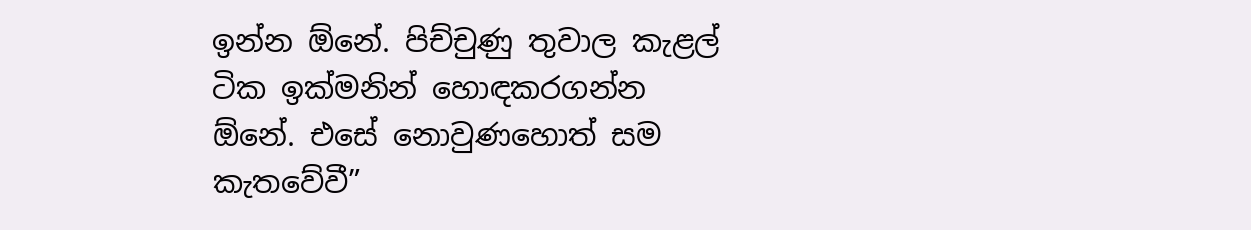ඉන්න ඕනේ. පිච්චුණු තුවාල කැළල් ටික ඉක්‌මනින් හොඳකරගන්න ඕනේ. එසේ නොවුණහොත් සම කැතවේවී”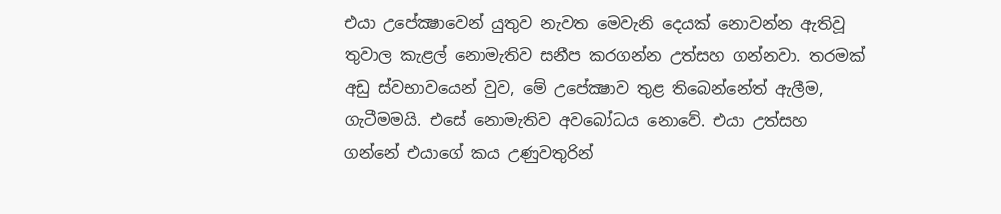එයා උපේක්‍ෂාවෙන් යුතුව නැවත මෙවැනි දෙයක්‌ නොවන්න ඇතිවූ තුවාල කැළල් නොමැතිව සනීප කරගන්න උත්සහ ගන්නවා. තරමක්‌ අඩු ස්‌වභාවයෙන් වුව, මේ උපේක්‍ෂාව තුළ තිබෙන්නේත් ඇලීම, ගැටීමමයි. එසේ නොමැතිව අවබෝධය නොවේ. එයා උත්සහ ගන්නේ එයාගේ කය උණුවතුරින්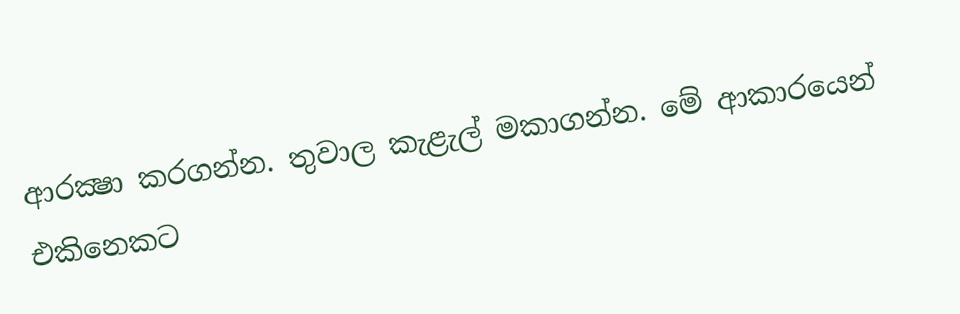ආරක්‍ෂා කරගන්න. තුවාල කැළැල් මකාගන්න. මේ ආකාරයෙන් එකිනෙකට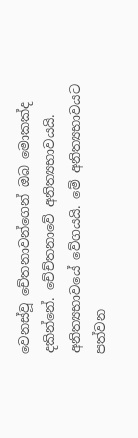වෙනස්‌වූ චේතනාවන්ගෙන් ඔබ මොකක්‌ද දකින්නේ. චේච්තනාවේ අනිත්‍යභාවයයි. අනිත්‍යභාවයේ වේගයයි. මේ අනිත්‍යභාවයට පත්වන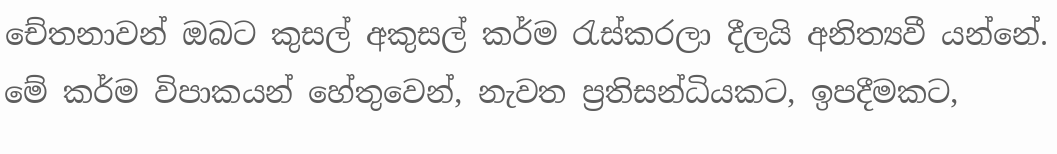චේතනාවන් ඔබට කුසල් අකුසල් කර්ම රැස්‌කරලා දීලයි අනිත්‍යවී යන්නේ. මේ කර්ම විපාකයන් හේතුවෙන්, නැවත ප්‍රතිසන්ධියකට, ඉපදීමකට,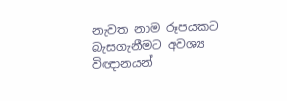නැවත නාම රූපයකට බැසගැනීමට අවශ්‍ය විඥානයන්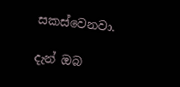සකස්‌වෙනවා.

දැන් ඔබ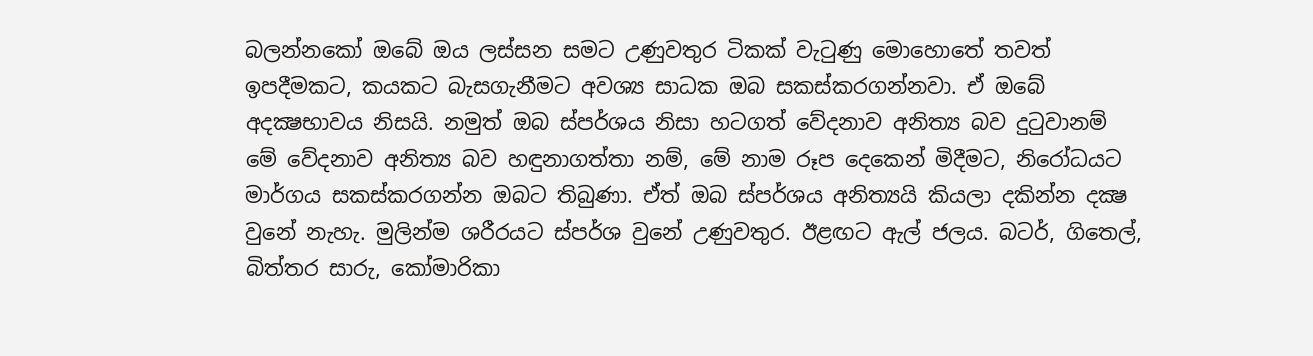බලන්නකෝ ඔබේ ඔය ලස්‌සන සමට උණුවතුර ටිකක්‌ වැටුණු මොහොතේ තවත් ඉපදීමකට, කයකට බැසගැනීමට අවශ්‍ය සාධක ඔබ සකස්‌කරගන්නවා. ඒ ඔබේ අදක්‍ෂභාවය නිසයි. නමුත් ඔබ ස්‌පර්ශය නිසා හටගත් වේදනාව අනිත්‍ය බව දුටුවානම් මේ වේදනාව අනිත්‍ය බව හඳුනාගත්තා නම්, මේ නාම රූප දෙකෙන් මිදීමට, නිරෝධයට මාර්ගය සකස්‌කරගන්න ඔබට තිබුණා. ඒත් ඔබ ස්‌පර්ශය අනිත්‍යයි කියලා දකින්න දක්‍ෂ වුනේ නැහැ. මුලින්ම ශරීරයට ස්‌පර්ශ වුනේ උණුවතුර. ඊළඟට ඇල් ජලය. බටර්, ගිතෙල්, බිත්තර සාරු, කෝමාරිකා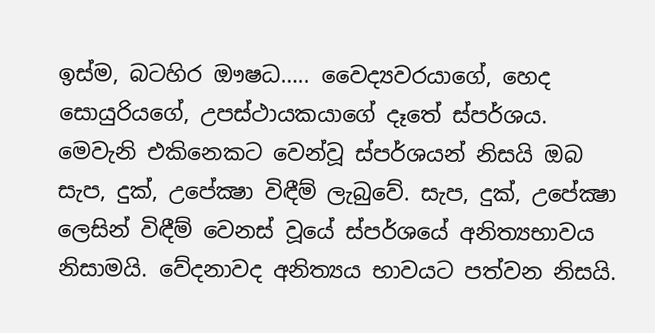ඉස්‌ම, බටහිර ඖෂධ….. වෛද්‍යවරයාගේ, හෙද සොයුරියගේ, උපස්‌ථායකයාගේ දෑතේ ස්‌පර්ශය. මෙවැනි එකිනෙකට වෙන්වූ ස්‌පර්ශයන් නිසයි ඔබ සැප, දුක්‌, උපේක්‍ෂා විඳීම් ලැබුවේ. සැප, දුක්‌, උපේක්‍ෂා ලෙසින් විඳීම් වෙනස්‌ වූයේ ස්‌පර්ශයේ අනිත්‍යභාවය නිසාමයි. වේදනාවද අනිත්‍යය භාවයට පත්වන නිසයි.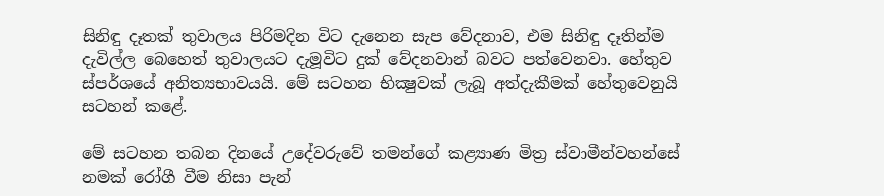සිනිඳු දෑතක්‌ තුවාලය පිරිමදින විට දැනෙන සැප වේදනාව, එම සිනිඳු දෑතින්ම දැවිල්ල බෙහෙත් තුවාලයට දැමූවිට දුක්‌ වේදනවාන් බවට පත්වෙනවා. හේතුව ස්‌පර්ශයේ අනිත්‍යභාවයයි. මේ සටහන භික්‍ෂුවක්‌ ලැබූ අත්දැකීමක්‌ හේතුවෙනුයි සටහන් කළේ.

මේ සටහන තබන දිනයේ උදේවරුවේ තමන්ගේ කළ්‍යාණ මිත්‍ර ස්‌වාමීන්වහන්සේ නමක්‌ රෝගී වීම නිසා පැන්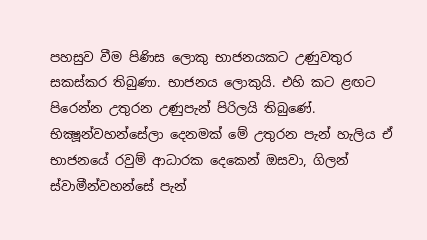පහසුව වීම පිණිස ලොකු භාජනයකට උණුවතුර සකස්‌කර තිබුණා. භාජනය ලොකුයි. එහි කට ළඟට පිරෙන්න උතුරන උණුපැන් පිරිලයි තිබුණේ. භික්‍ෂූන්වහන්සේලා දෙනමක්‌ මේ උතුරන පැන් හැලිය ඒ භාජනයේ රවුම් ආධාරක දෙකෙන් ඔසවා, ගිලන් ස්‌වාමීන්වහන්සේ පැන්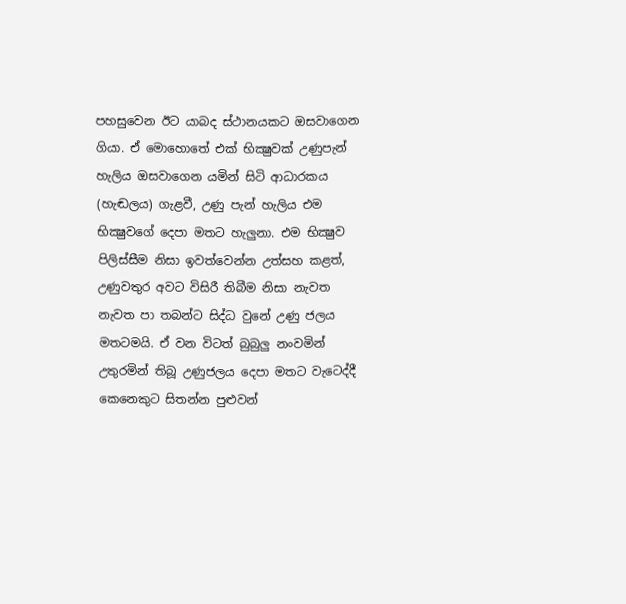පහසුවෙන ඊට යාබද ස්‌ථානයකට ඔසවාගෙන ගියා. ඒ මොහොතේ එක්‌ භික්‍ෂුවක්‌ උණුපැන් හැලිය ඔසවාගෙන යමින් සිටි ආධාරකය (හැඬලය) ගැළවී, උණු පැන් හැලිය එම භික්‍ෂුවගේ දෙපා මතට හැලුනා. එම භික්‍ෂුව පිලිස්‌සීම නිසා ඉවත්වෙන්න උත්සහ කළත්, උණුවතුර අවට විසිරී තිබීම නිසා නැවත නැවත පා තබන්ට සිද්ධ වුනේ උණු ජලය මතටමයි. ඒ වන විටත් බුබුලු නංවමින් උතුරමින් තිබූ උණුජලය දෙපා මතට වැටෙද්දී කෙනෙකුට සිතන්න පුළුවන්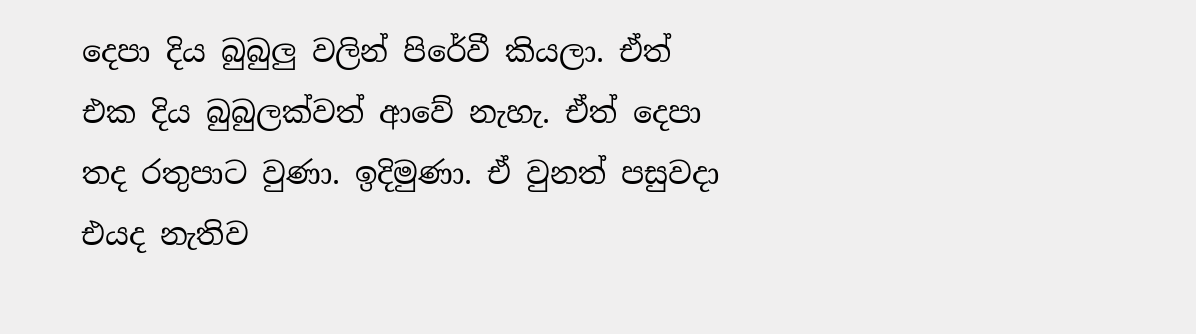දෙපා දිය බුබුලු වලින් පිරේවී කියලා. ඒත් එක දිය බුබුලක්‌වත් ආවේ නැහැ. ඒත් දෙපා තද රතුපාට වුණා. ඉදිමුණා. ඒ වුනත් පසුවදා එයද නැතිව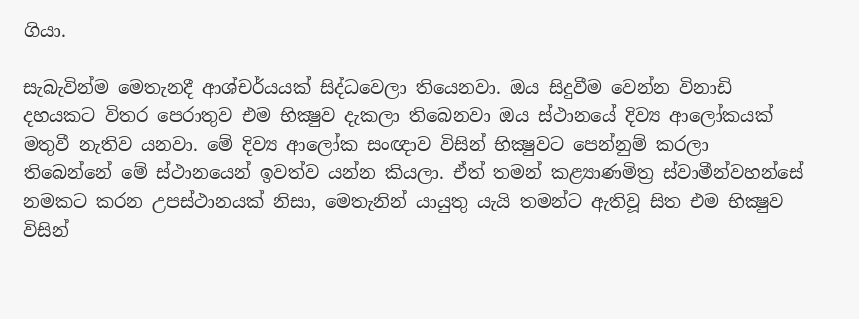ගියා.

සැබැවින්ම මෙතැනදී ආශ්චර්යයක්‌ සිද්ධවෙලා තියෙනවා. ඔය සිදුවීම වෙන්න විනාඩි දහයකට විතර පෙරාතුව එම භික්‍ෂුව දැකලා තිබෙනවා ඔය ස්‌ථානයේ දිව්‍ය ආලෝකයක්‌ මතුවී නැතිව යනවා. මේ දිව්‍ය ආලෝක සංඥාව විසින් භික්‍ෂුවට පෙන්නුම් කරලා තිබෙන්නේ මේ ස්‌ථානයෙන් ඉවත්ව යන්න කියලා. ඒත් තමන් කළ්‍යාණමිත්‍ර ස්‌වාමීන්වහන්සේ නමකට කරන උපස්‌ථානයක්‌ නිසා, මෙතැනින් යායුතු යැයි තමන්ට ඇතිවූ සිත එම භික්‍ෂුව විසින්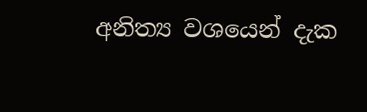අනිත්‍ය වශයෙන් දැක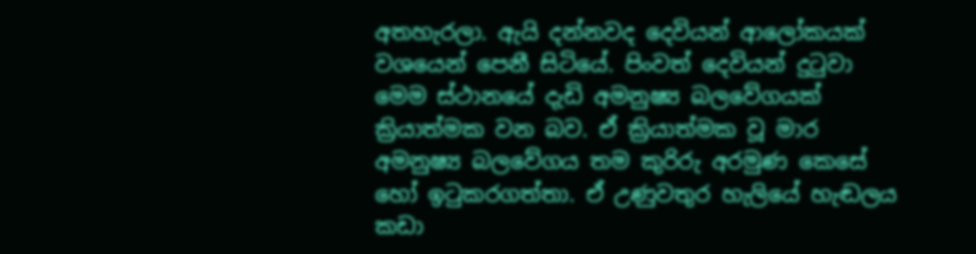අතහැරලා. ඇයි දන්නවද දෙවියන් ආලෝකයක්‌ වශයෙන් පෙනී සිටියේ. පිංවත් දෙවියන් දුටුවා මෙම ස්‌ථානයේ දැඩි අමනුෂ්‍ය බලවේගයක්‌ ක්‍රියාත්මක වන බව. ඒ ක්‍රියාත්මක වූ මාර අමනුෂ්‍ය බලවේගය තම කුරිරු අරමුණ කෙසේ හෝ ඉටුකරගත්තා. ඒ උණුවතුර හැලියේ හැඬලය කඩා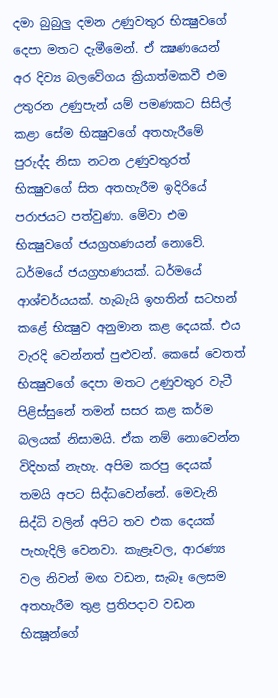දමා බුබුලු දමන උණුවතුර භික්‍ෂුවගේ දෙපා මතට දැමීමෙන්. ඒ ක්‍ෂණයෙන් අර දිව්‍ය බලවේගය ක්‍රියාත්මකවී එම උතුරන උණුපැන් යම් පමණකට සිසිල් කළා සේම භික්‍ෂුවගේ අතහැරීමේ පුරුද්ද නිසා නටන උණුවතුරත් භික්‍ෂුවගේ සිත අතහැරීම ඉදිරියේ පරාජයට පත්වුණා. මේවා එම භික්‍ෂුවගේ ජයග්‍රහණයන් නොවේ. ධර්මයේ ජයග්‍රහණයක්‌. ධර්මයේ ආශ්චර්යයක්‌. හැබැයි ඉහතින් සටහන් කළේ භික්‍ෂුව අනුමාන කළ දෙයක්‌. එය වැරදි වෙන්නත් පුළුවන්. කෙසේ වෙතත් භික්‍ෂුවගේ දෙපා මතට උණුවතුර වැටී පිළිස්‌සුනේ තමන් සසර කළ කර්ම බලයක්‌ නිසාමයි. ඒක නම් නොවෙන්න විදිහක්‌ නැහැ. අපිම කරපු දෙයක්‌ තමයි අපට සිද්ධවෙන්නේ. මෙවැනි සිද්ධි වලින් අපිට තව එක දෙයක්‌ පැහැදිලි වෙනවා. කැළෑවල, ආරණ්‍ය වල නිවන් මඟ වඩන, සැබෑ ලෙසම අතහැරීම තුළ ප්‍රතිපදාව වඩන භික්‍ෂූන්ගේ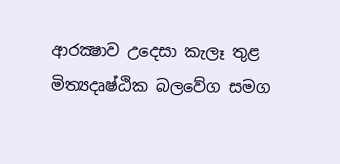ආරක්‍ෂාව උදෙසා කැලෑ තුළ මිත්‍යදෘෂ්ඨික බලවේග සමග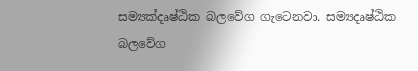සම්‍යක්‌දෘෂ්ඨික බලවේග ගැටෙනවා. සම්‍යදෘෂ්ඨික බලවේග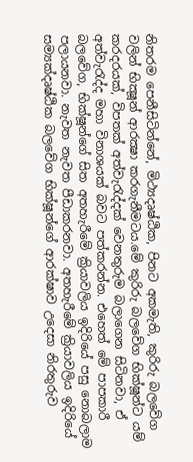නිතරම පෙනීසිටින්නේ, මිථ්‍යදෘෂ්ඨික, පිනට අකමැති, කුරිරු බලවේග වලින් භික්‍ෂූන් ආරක්‍ෂා කරගැනීමටය.මේ කුරිරු බලවේග භික්‌ෂූන්ට යම් කරදරයක්‌, විපතක්‌ අත්වැරැද්දක්‌ වෙනතුරුම බලාගෙන සිටිනවා, ඒ අත්වැරැද්ද මහා විනාශයක්‌ බවට පත්කරන්න. එහෙත් මේ පාපකාරී බලවේග, භික්‌ෂූන්ගේ සිත අතහැරීමේ ක්‍රියාවලිය ඉදිරියේ පසු නොබලාම පලායනවා. නැවත නැවත පීඩාකරනවා. අතහැරීමේ ක්‍රියාවලිය ඉදිරියේ සම්‍යක්‌දෘෂ්ඨික බලවේග භික්‌ෂූන්ගේ ආරක්‌ෂාව උදෙසා නිරතුරුව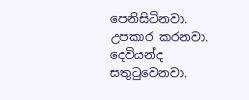පෙනිසිටිනවා. උපකාර කරනවා. දෙවියන්ද සතුටුවෙනවා.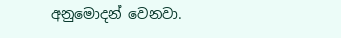අනුමොදන් වෙනවා.